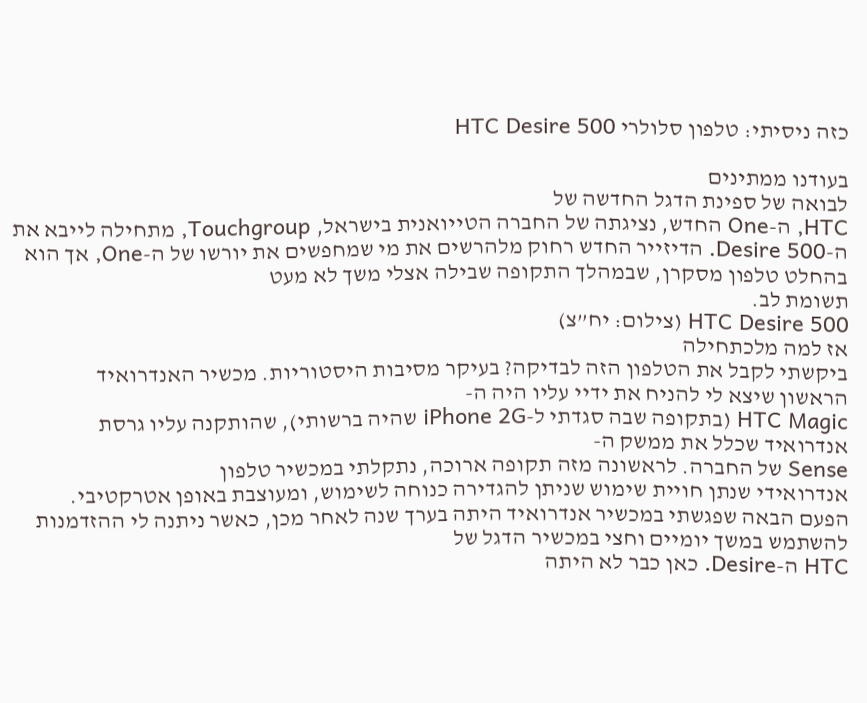כזה ניסיתי: טלפון סלולרי HTC Desire 500

בעודנו ממתינים
לבואה של ספינת הדגל החדשה של
HTC, ה-One החדש, נציגתה של החברה הטייואנית בישראל, Touchgroup, מתחילה לייבא את ה-Desire 500. הדיזייר החדש רחוק מלהרשים את מי שמחפשים את יורשו של ה-One, אך הוא בהחלט טלפון מסקרן, שבמהלך התקופה שבילה אצלי משך לא מעט
תשומת לב.
HTC Desire 500 (צילום: יח”צ)
אז למה מלכתחילה
ביקשתי לקבל את הטלפון הזה לבדיקה? בעיקר מסיבות היסטוריות. מכשיר האנדרואיד
הראשון שיצא לי להניח את ידיי עליו היה ה-
HTC Magic (בתקופה שבה סגדתי ל-iPhone 2G שהיה ברשותי), שהותקנה עליו גרסת
אנדרואיד שכלל את ממשק ה-
Sense של החברה. לראשונה מזה תקופה ארוכה, נתקלתי במכשיר טלפון
אנדרואידי שנתן חויית שימוש שניתן להגדירה כנוחה לשימוש, ומעוצבת באופן אטרקטיבי.
הפעם הבאה שפגשתי במכשיר אנדרואיד היתה בערך שנה לאחר מכן, כאשר ניתנה לי ההזדמנות
להשתמש במשך יומיים וחצי במכשיר הדגל של
HTC ה-Desire. כאן כבר לא היתה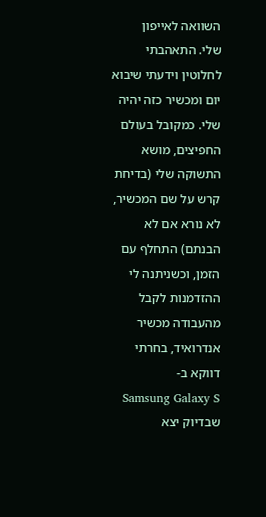השוואה לאייפון
שלי. התאהבתי לחלוטין וידעתי שיבוא יום ומכשיר כזה יהיה שלי. כמקובל בעולם
החפיצים, מושא התשוקה שלי (בדיחת קרש על שם המכשיר, לא נורא אם לא הבנתם) התחלף עם
הזמן, וכשניתנה לי ההזדמנות לקבל מהעבודה מכשיר אנדרואיד, בחרתי דווקא ב-
Samsung Galaxy S שבדיוק יצא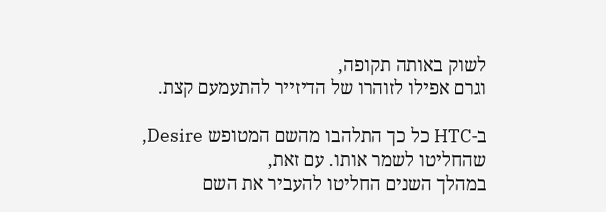לשוק באותה תקופה,
וגרם אפילו לזוהרו של הדיזייר להתעמעם קצת.

ב-HTC כל כך התלהבו מהשם המטופש Desire, שהחליטו לשמר אותו. עם זאת,
במהלך השנים החליטו להעביר את השם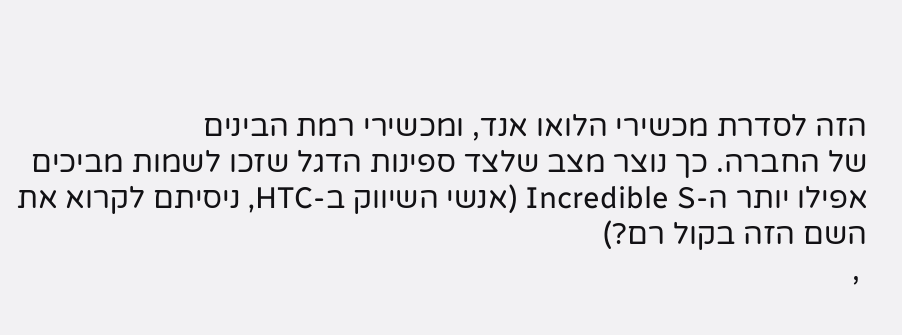הזה לסדרת מכשירי הלואו אנד, ומכשירי רמת הבינים
של החברה. כך נוצר מצב שלצד ספינות הדגל שזכו לשמות מביכים אפילו יותר ה-Incredible S (אנשי השיווק ב-HTC, ניסיתם לקרוא את השם הזה בקול רם?)
 ,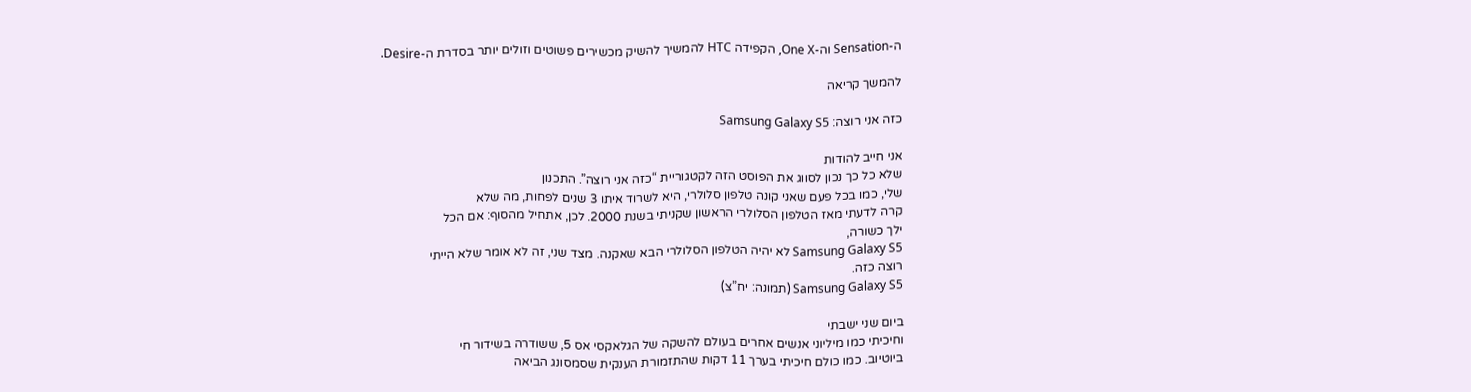ה-Sensation וה-One X, הקפידה HTC להמשיך להשיק מכשירים פשוטים וזולים יותר בסדרת ה-Desire.

להמשך קריאה

כזה אני רוצה: Samsung Galaxy S5

אני חייב להודות
שלא כל כך נכון לסווג את הפוסט הזה לקטגוריית “כזה אני רוצה”. התכנון
שלי, כמו בכל פעם שאני קונה טלפון סלולרי, היא לשרוד איתו 3 שנים לפחות, מה שלא
קרה לדעתי מאז הטלפון הסלולרי הראשון שקניתי בשנת 2000. לכן, אתחיל מהסוף: אם הכל
ילך כשורה,
Samsung Galaxy S5 לא יהיה הטלפון הסלולרי הבא שאקנה. מצד שני, זה לא אומר שלא הייתי
רוצה כזה.
Samsung Galaxy S5 (תמונה: יח”צ)

ביום שני ישבתי
וחיכיתי כמו מיליוני אנשים אחרים בעולם להשקה של הגלאקסי אס 5, ששודרה בשידור חי
ביוטיוב. כמו כולם חיכיתי בערך 11 דקות שהתזמורת הענקית שסמסונג הביאה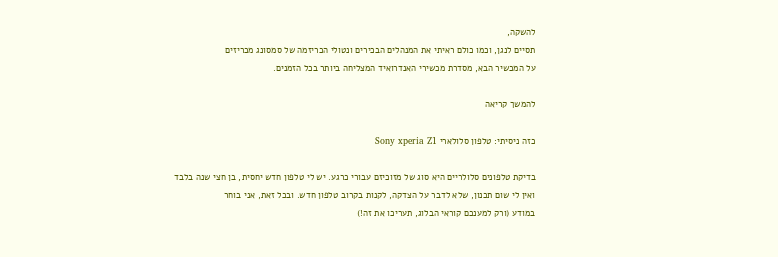להשקה,
תסיים לנגן, וכמו כולם ראיתי את המנהלים הבכירים ונטולי הכריזמה של סמסונג מכריזים
על המכשיר הבא, מסדרת מכשירי האנדרואיד המצליחה ביותר בכל הזמנים.

להמשך קריאה

כזה ניסיתי: טלפון סלולארי Sony xperia Z1

בדיקת טלפונים סלולריים היא סוג של מזוכיזם עבורי כרגע. יש לי טלפון חדש יחסית, בן חצי שנה בלבד
ואין לי שום תכנון, שלא לדבר על הצדקה, לקנות בקרוב טלפון חדש. ובכל זאת, אני בוחר
במודע (ורק למענכם קוראי הבלוג, תעריכו את זה!)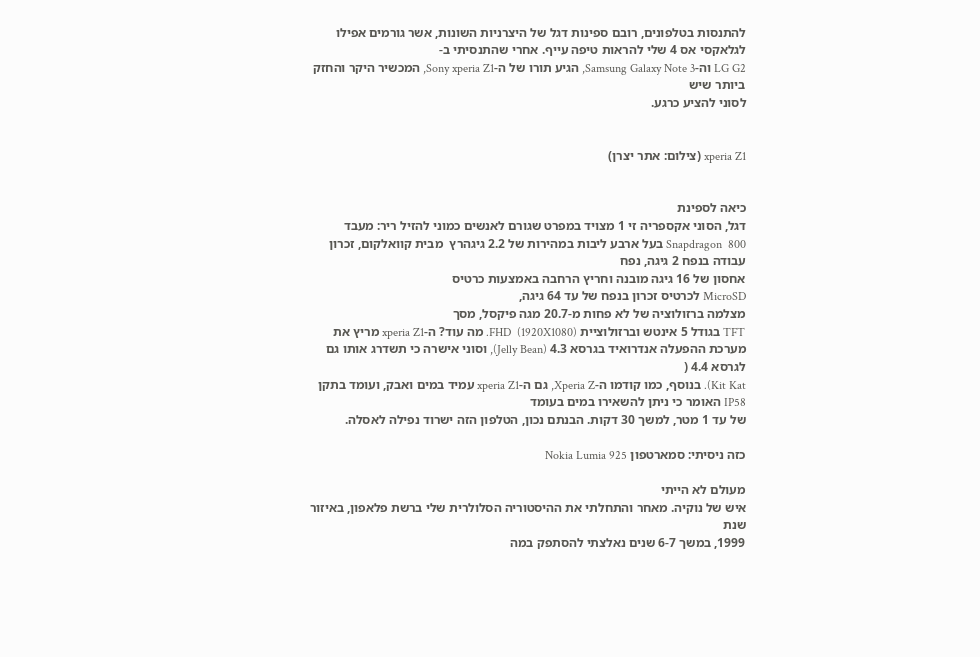להתנסות בטלפונים, רובם ספינות דגל של היצרניות השונות, אשר גורמים אפילו
לגלאקסי אס 4 שלי להראות טיפה עייף. אחרי שהתנסיתי ב-
LG G2 וה-Samsung Galaxy Note 3, הגיע תורו של ה-Sony xperia Z1, המכשיר היקר והחזק ביותר שיש
לסוני להציע כרגע.


xperia Z1 (צילום: אתר יצרן)


כיאה לספינת
דגל, הסוני אקספריה זי 1 מצויד במפרט שגורם לאנשים כמוני להזיל ריר: מעבד
800  Snapdragon בעל ארבע ליבות במהירות של 2.2 גיגהרץ  מבית קוואלקום, זכרון עבודה בנפח 2 גיגה, נפח
אחסון של 16 גיגה מובנה וחריץ הרחבה באמצעות כרטיס
MicroSD לכרטיס זכרון בנפח של עד 64 גיגה,
מצלמה ברזולוציה של לא פחות מ-20.7 מגה פיקסל, מסך
TFT בגודל 5 אינטש וברזולוציית FHD  (1920X1080). מה עוד? ה-xperia Z1 מריץ את מערכת ההפעלה אנדרואיד בגרסא 4.3 (Jelly Bean), וסוני אישרה כי תשדרג אותו גם
לגרסא 4.4 (
Kit Kat). בנוסף, כמו קודמו ה-Xperia Z, גם ה-xperia Z1 עמיד במים ואבק, ועומד בתקן IP58 האומר כי ניתן להשאירו במים בעומד
של עד 1 מטר, למשך 30 דקות. הבנתם נכון, הטלפון הזה ישרוד נפילה לאסלה.

כזה ניסיתי: סמארטפון Nokia Lumia 925

מעולם לא הייתי
איש של נוקיה. מאחר והתחלתי את ההיסטוריה הסלולרית שלי ברשת פלאפון, באיזור שנת
1999, במשך 6-7 שנים נאלצתי להסתפק במה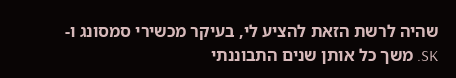שהיה לרשת הזאת להציע לי, בעיקר מכשירי סמסונג ו-
SK. משך כל אותן שנים התבוננתי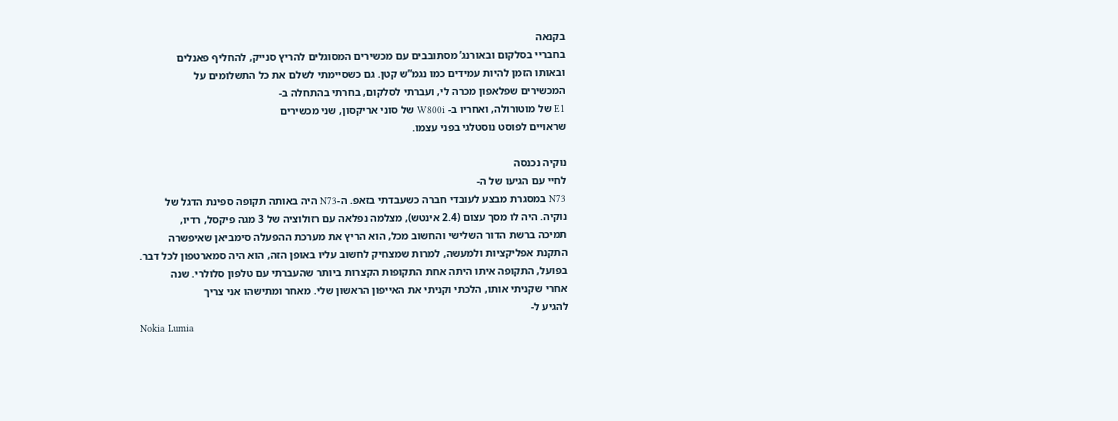בקנאה
בחבריי בסלקום ובאורנג’ מסתובבים עם מכשירים המסוגלים להריץ סנייק, להחליף פאנלים
ובאותו הזמן להיות עמידים כמו נגמ”ש קטן. גם כשסיימתי לשלם את כל התשלומים על
המכשירים שפלאפון מכרה לי, ועברתי לסלקום, בחרתי בהתחלה ב-
E1 של מוטורולה, ואחריו ב- W800i של סוני אריקסון, שני מכשירים
שראויים לפוסט נוסטלגי בפני עצמו.

נוקיה נכנסה
לחיי עם הגיעו של ה-
N73 במסגרת מבצע לעובדי חברה כשעבדתי בזאפ. ה-N73 היה באותה תקופה ספינת הדגל של
נוקיה. היה לו מסך עצום (2.4 אינטש), מצלמה נפלאה עם רזולוציה של 3 מגה פיקסל, רדיו,
תמיכה ברשת הדור השלישי והחשוב מכל, הוא הריץ את מערכת ההפעלה סימביאן שאיפשרה
התקנת אפליקציות ולמעשה, למרות שמצחיק לחשוב עליו באופן הזה, הוא היה סמארטפון לכל דבר.
בפועל, התקופה איתו היתה אחת התקופות הקצרות ביותר שהעברתי עם טלפון סלולרי. שנה
אחרי שקניתי אותו, הלכתי וקניתי את האייפון הראשון שלי. מאחר ומתישהו אני צריך
להגיע ל-
Nokia Lumia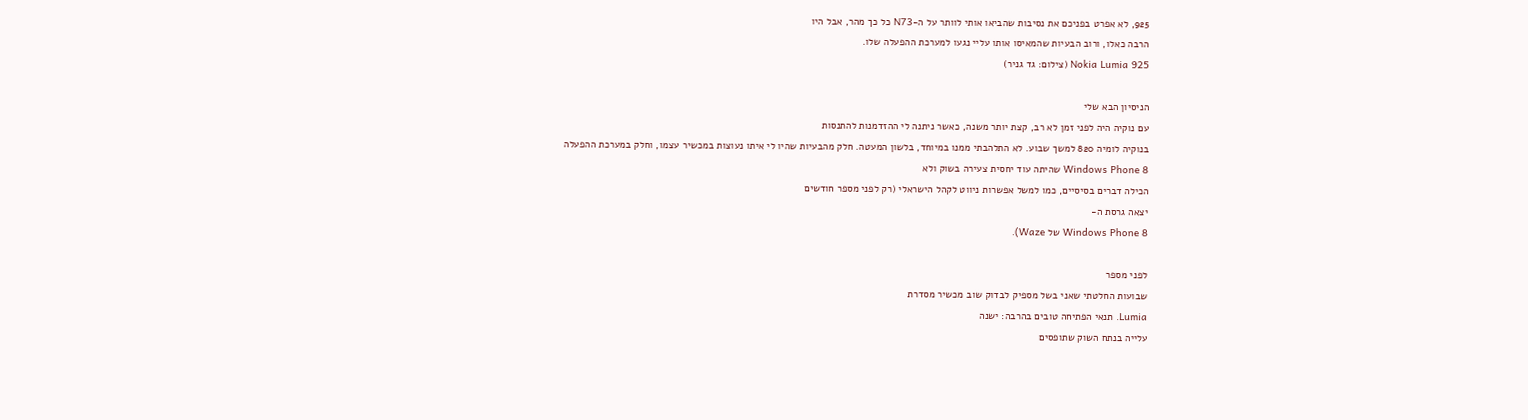925, לא אפרט בפניכם את נסיבות שהביאו אותי לוותר על ה-N73 כל כך מהר, אבל היו
הרבה כאלו, ורוב הבעיות שהמאיסו אותו עליי נגעו למערכת ההפעלה שלו.
Nokia Lumia 925 (צילום: גד גניר)

הניסיון הבא שלי
עם נוקיה היה לפני זמן לא רב, קצת יותר משנה, כאשר ניתנה לי ההזדמנות להתנסות
בנוקיה לומיה 820 למשך שבוע. לא התלהבתי ממנו במיוחד, בלשון המעטה. חלק מהבעיות שהיו לי איתו נעוצות במכשיר עצמו, וחלק במערכת ההפעלה
Windows Phone 8 שהיתה עוד יחסית צעירה בשוק ולא
הכילה דברים בסיסיים, כמו למשל אפשרות ניווט לקהל הישראלי (רק לפני מספר חודשים
יצאה גרסת ה-
Windows Phone 8 של Waze).

לפני מספר
שבועות החלטתי שאני בשל מספיק לבדוק שוב מכשיר מסדרת
Lumia. תנאי הפתיחה טובים בהרבה: ישנה
עלייה בנתח השוק שתופסים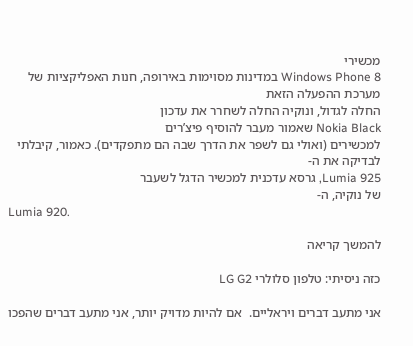מכשירי
Windows Phone 8 במדינות מסוימות באירופה, חנות האפליקציות של מערכת ההפעלה הזאת
החלה לגדול, ונוקיה החלה לשחרר את עדכון
Nokia Black שאמור מעבר להוסיף פיצ’רים
למכשירים (ואולי גם לשפר את הדרך שבה הם מתפקדים). כאמור, קיבלתי לבדיקה את ה-
Lumia 925, גרסא עדכנית למכשיר הדגל לשעבר
של נוקיה, ה-
Lumia 920.

להמשך קריאה

כזה ניסיתי: טלפון סלולרי LG G2

אני מתעב דברים ויראליים.  אם להיות מדויק יותר, אני מתעב דברים שהפכו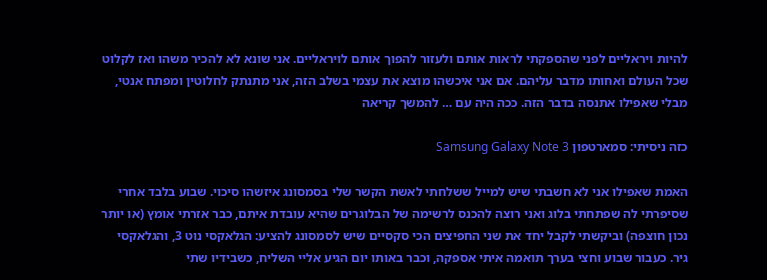להיות ויראליים לפני שהספקתי לראות אותם ולעזור להפוך אותם לויראליים. אני שונא לא להכיר משהו ואז לקלוט שכל העולם ואחותו מדבר עליהם. אם אני איכשהו מוצא את עצמי בשלב הזה, אני מתנתק לחלוטין ומפתח אנטי, מבלי שאפילו אתנסה בדבר הזה. ככה היה עם … להמשך קריאה

כזה ניסיתי: סמארטפון Samsung Galaxy Note 3

האמת שאפילו אני לא חשבתי שיש למייל ששלחתי לאשת הקשר שלי בסמסונג איזשהו סיכוי. שבוע בלבד אחרי
שסיפרתי לה שפתחתי בלוג ואני רוצה להכנס לרשימה של הבלוגרים שהיא עובדת איתם, כבר אזרתי אומץ (או יותר נכון חוצפה) וביקשתי לקבל יחד את שני החפיצים הכי סקסיים שיש לסמסונג להציע: הגלאקסי נוט 3, והגלאקסי גיר. כעבור שבוע וחצי בערך תואמה איתי אספקה, וכבר באותו יום הגיע אליי השליח, כשבידיו שתי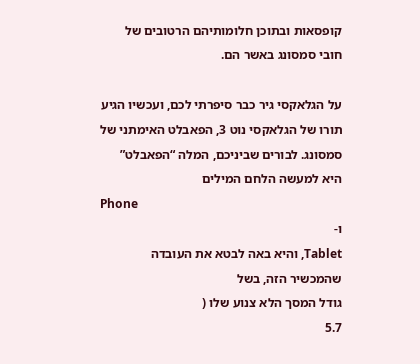קופסאות ובתוכן חלומותיהם הרטובים של חובי סמסונג באשר הם.

על הגלאקסי גיר כבר סיפרתי לכם, ועכשיו הגיע תורו של הגלאקסי נוט 3, הפאבלט האימתני של
סמסונג. לבורים שביניכם, המלה “הפאבלט” היא למעשה הלחם המילים
Phone
ו-
Tablet, והיא באה לבטא את העובדה שהמכשיר הזה, בשל
גודל המסך הלא צנוע שלו (
5.7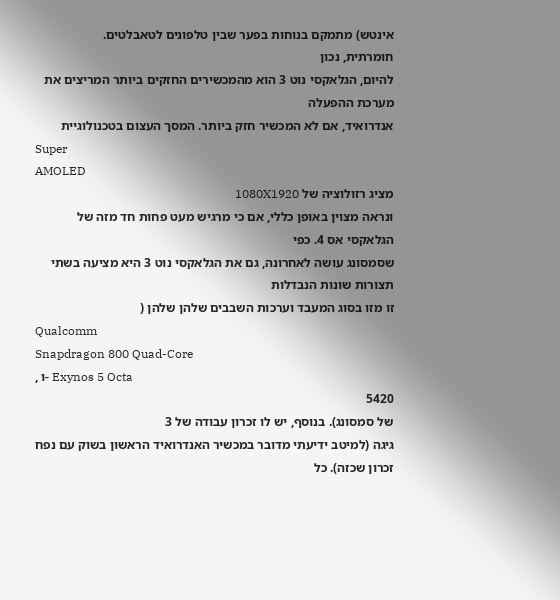אינטש) מתמקם בנוחות בפער שבין טלפונים לטאבלטים.
חומרתית, נכון
להיום, הגלאקסי נוט 3 הוא מהמכשירים החזקים ביותר המריצים את מערכת ההפעלה
אנדרואיד, אם לא המכשיר חזק ביותר. המסך העצום בטכנולוגיית
Super
AMOLED
מציג רזולוציה של 1080X1920
ונראה מצוין באופן כללי, אם כי מרגיש מעט פחות חד מזה של הגלאקסי אס 4. כפי
שסמסונג עושה לאחרונה, גם את הגלאקסי נוט 3 היא מציעה בשתי תצורות שונות הנבדלות
זו מזו בסוג המעבד וערכות השבבים שלהן שלהן (
Qualcomm
Snapdragon 800 Quad-Core
, ו- Exynos 5 Octa
5420
של סמסונג). בנוסף, יש לו זכרון עבודה של 3
גיגה (למיטב ידיעתי מדובר במכשיר האנדרואיד הראשון בשוק עם נפח זכרון שכזה). כל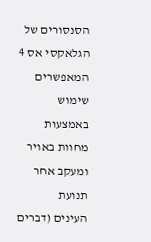הסנסורים של הגלאקסי אס 4 המאפשרים שימוש באמצעות מחוות באויר ומעקב אחר תנועת
העינים (דברים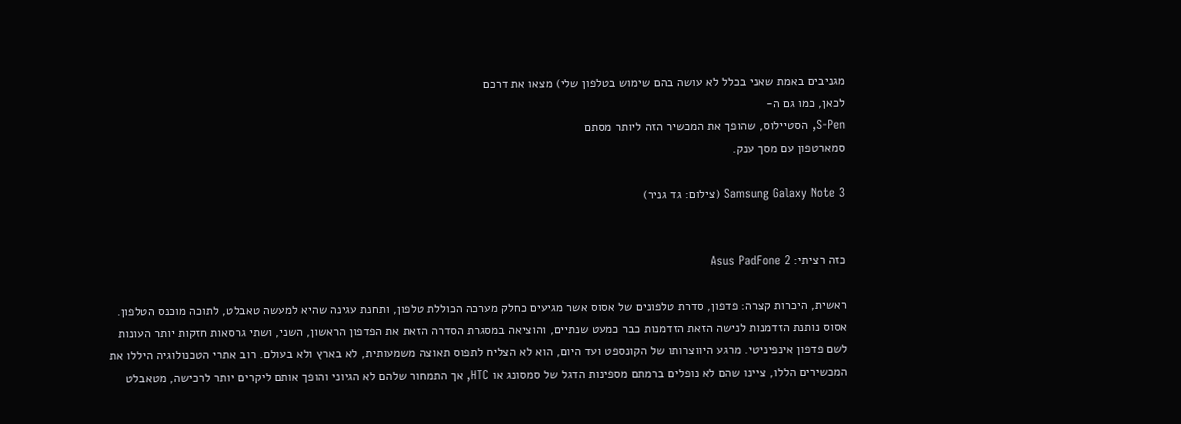מגניבים באמת שאני בכלל לא עושה בהם שימוש בטלפון שלי) מצאו את דרכם
לכאן, כמו גם ה-
S-Pen, הסטיילוס, שהופך את המכשיר הזה ליותר מסתם
סמארטפון עם מסך ענק.

Samsung Galaxy Note 3 (צילום: גד גניר)


כזה רציתי: Asus PadFone 2

ראשית, היכרות קצרה: פדפון, סדרת טלפונים של אסוס אשר מגיעים כחלק מערכה הכוללת טלפון, ותחנת עגינה שהיא למעשה טאבלט, לתוכה מוכנס הטלפון. אסוס נותנת הזדמנות לנישה הזאת הזדמנות כבר כמעט שנתיים, והוציאה במסגרת הסדרה הזאת את הפדפון הראשון, השני, ושתי גרסאות חזקות יותר העונות לשם פדפון אינפיניטי. מרגע היווצרותו של הקונספט ועד היום, הוא לא הצליח לתפוס תאוצה משמעותית, לא בארץ ולא בעולם. רוב אתרי הטכנולוגיה היללו את המכשירים הללו, ציינו שהם לא נופלים ברמתם מספינות הדגל של סמסונג או HTC, אך התמחור שלהם לא הגיוני והופך אותם ליקרים יותר לרכישה, מטאבלט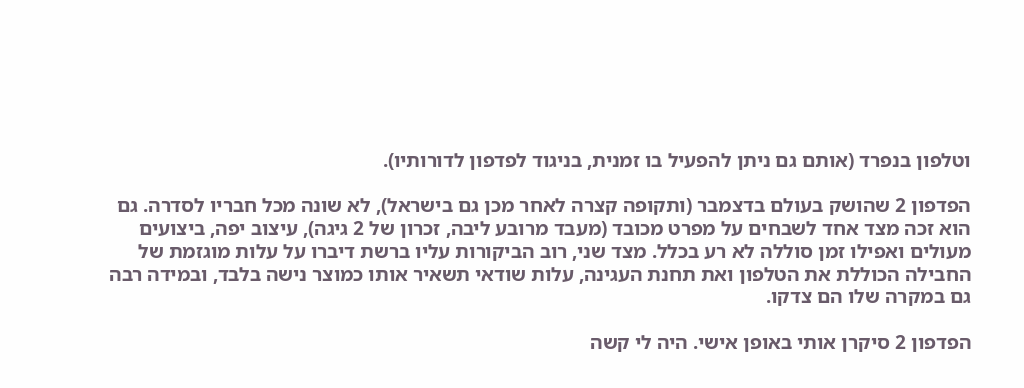וטלפון בנפרד (אותם גם ניתן להפעיל בו זמנית, בניגוד לפדפון לדורותיו).

הפדפון 2 שהושק בעולם בדצמבר (ותקופה קצרה לאחר מכן גם בישראל), לא שונה מכל חבריו לסדרה. גם הוא זכה מצד אחד לשבחים על מפרט מכובד (מעבד מרובע ליבה, זכרון של 2 גיגה), עיצוב יפה, ביצועים מעולים ואפילו זמן סוללה לא רע בכלל. מצד שני, רוב הביקורות עליו ברשת דיברו על עלות מוגזמת של החבילה הכוללת את הטלפון ואת תחנת העגינה, עלות שודאי תשאיר אותו כמוצר נישה בלבד, ובמידה רבה גם במקרה שלו הם צדקו.

הפדפון 2 סיקרן אותי באופן אישי. היה לי קשה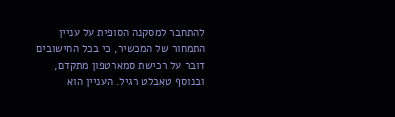להתחבר למסקנה הסופית על עניין התמחור של המכשיר, כי בכל החישובים דובר על רכישת סמארטפון מתקדם, ובנוסף טאבלט רגיל. העניין הוא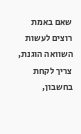שאם באמת רוצים לעשות השוואה הוגנת, צריך לקחת בחשבון,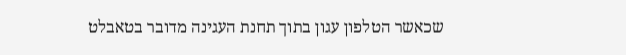שכאשר הטלפון עגון בתוך תחנת העגינה מדובר בטאבלט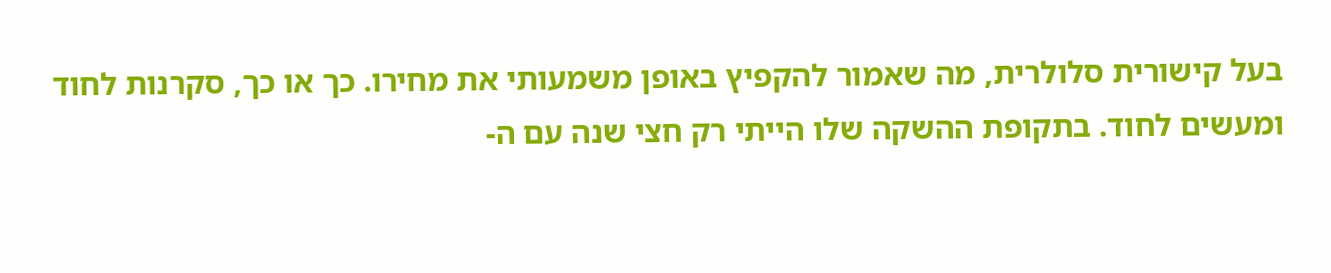בעל קישורית סלולרית, מה שאמור להקפיץ באופן משמעותי את מחירו. כך או כך, סקרנות לחוד ומעשים לחוד. בתקופת ההשקה שלו הייתי רק חצי שנה עם ה-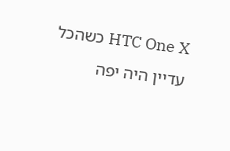HTC One X כשהכל עדיין היה יפה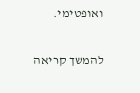ואופטימי.

להמשך קריאה